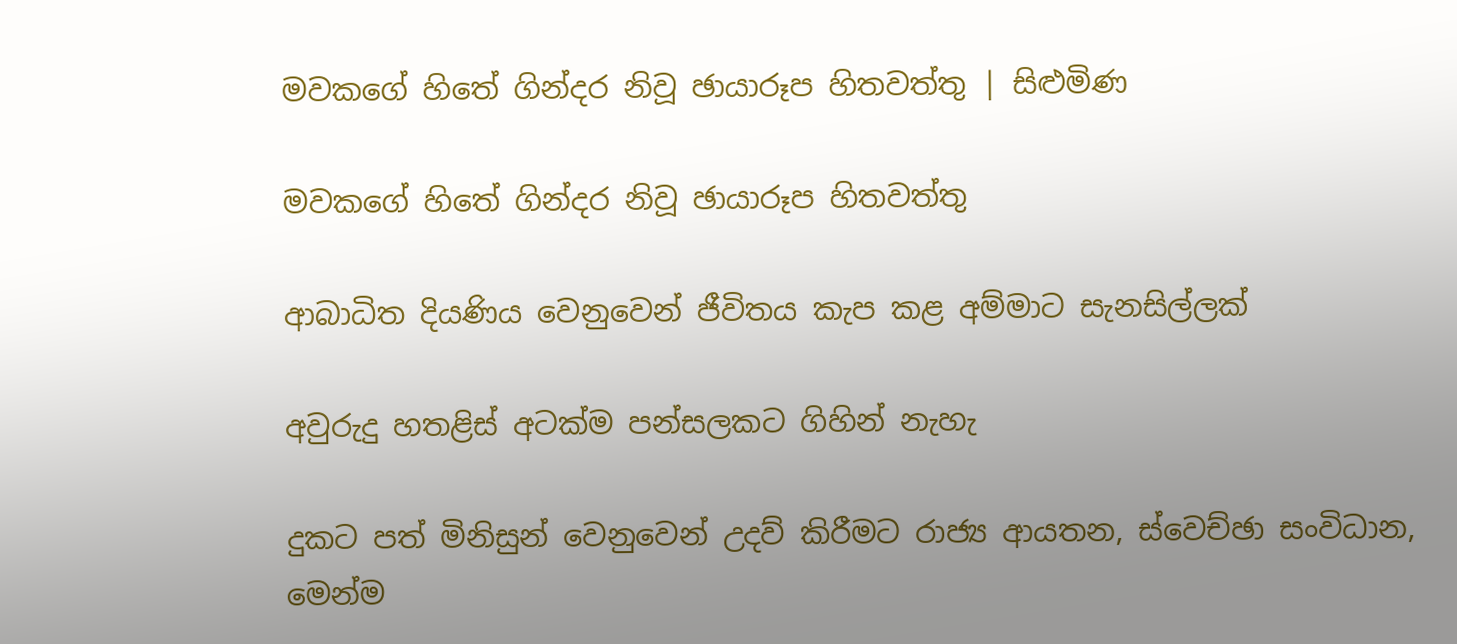මවකගේ හිතේ ගින්දර නිවූ ඡායාරූප හිතවත්තු | සිළුමිණ

මවකගේ හිතේ ගින්දර නිවූ ඡායාරූප හිතවත්තු

ආබාධිත දියණිය වෙනුවෙන් ජීවිතය කැප කළ අම්මාට සැනසිල්ලක්

අවුරුදු හතළිස් අටක්ම පන්සලකට ගිහින් නැහැ

දුකට පත් මිනිසුන් වෙනුවෙන් උදව් කිරීමට රාජ්‍ය ආයතන, ස්වෙච්ඡා සංවිධාන, මෙන්ම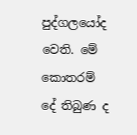පුද්ගලයෝද වෙති. මේ කොතරම් දේ තිබුණ ද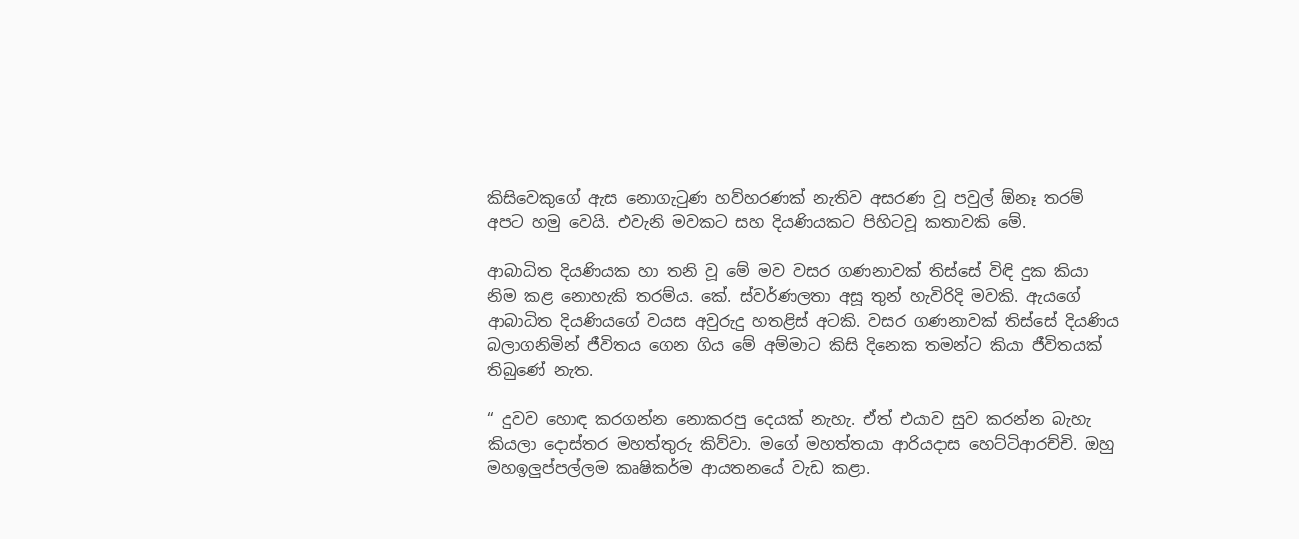කිසිවෙකුගේ ඇස නොගැටුණ හව්හරණක් නැතිව අසරණ වූ පවුල් ඕනෑ තරම් අපට හමු වෙයි. එවැනි මවකට සහ දියණියකට පිහිටවූ කතාවකි මේ.

ආබාධිත දියණියක හා තනි වූ මේ මව වසර ගණනාවක් තිස්සේ විඳි දුක කියා නිම කළ නොහැකි තරම්ය. කේ. ස්වර්ණලතා අසූ තුන් හැවිරිදි මවකි. ඇයගේ ආබාධිත දියණියගේ වයස අවුරුදු හතළිස් අටකි. වසර ගණනාවක් තිස්සේ දියණිය බලාගනිමින් ජීවිතය ගෙන ගිය මේ අම්මාට කිසි දිනෙක තමන්ට කියා ජීවිතයක් තිබුණේ නැත.

“ දුවව හොඳ කරගන්න නොකරපු දෙයක් නැහැ. ඒත් එයාව සුව කරන්න බැහැ කියලා දොස්තර මහත්තුරු කිව්වා. මගේ මහත්තයා ආරියදාස හෙට්ටිආරච්චි. ඔහු මහඉලුප්පල්ලම කෘෂිකර්ම ආයතනයේ වැඩ කළා.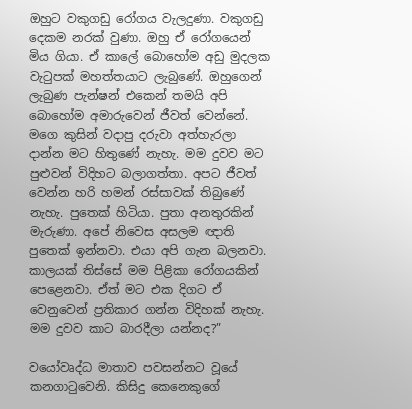ඔහුට වකුගඩු රෝගය වැලදුණා. වකුගඩු දෙකම නරක් වුණා. ඔහු ඒ රෝගයෙන් මිය ගියා. ඒ කාලේ බොහෝම අඩු මුදලක වැටුපක් මහත්තයාට ලැබුණේ. ඔහුගෙන් ලැබුණ පැන්ෂන් එකෙන් තමයි අපි බොහෝම අමාරුවෙන් ජීවත් වෙන්නේ. මගෙ කුසින් වදාපු දරුවා අත්හැරලා දාන්න මට හිතුණේ නැහැ. මම දුවව මට පුළුවන් විදිහට බලාගත්තා. අපට ජීවත් වෙන්න හරි හමන් රස්සාවක් තිබුණේ නැහැ. පුතෙක් හිටියා. පුතා අනතුරකින් මැරුණා. අපේ නිවෙස අසලම ඥාති පුතෙක් ඉන්නවා. එයා අපි ගැන බලනවා. කාලයක් තිස්සේ මම පිළිකා රෝගයකින් පෙළෙනවා. ඒත් මට එක දිගට ඒ වෙනුවෙන් ප්‍රතිකාර ගන්න විදිහක් නැහැ. මම දුවව කාට බාරදීලා යන්නද?”

වයෝවෘද්ධ මාතාව පවසන්නට වූයේ කනගාටුවෙනි. කිසිදු කෙනෙකුගේ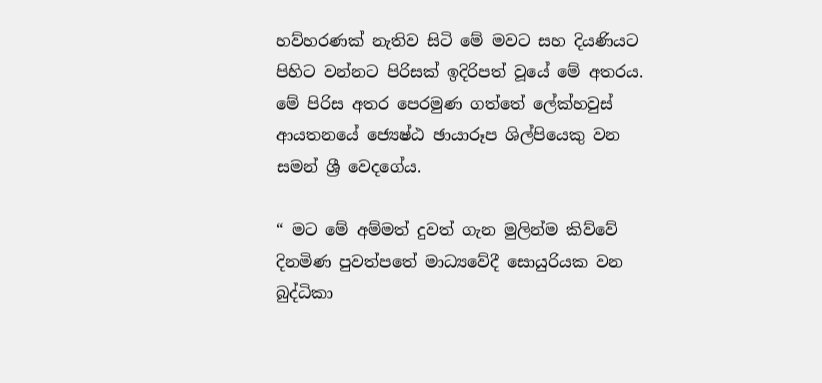හව්හරණක් නැතිව සිටි මේ මවට සහ දියණියට පිහිට වන්නට පිරිසක් ඉදිරිපත් වූයේ මේ අතරය. මේ පිරිස අතර පෙරමුණ ගත්තේ ලේක්හවුස් ආයතනයේ ජ්‍යෙෂ්ඨ ඡායාරූප ශිල්පියෙකු වන සමන් ශ්‍රී වෙදගේය.

“ මට මේ අම්මත් දුවත් ගැන මුලින්ම කිව්වේ දිනමිණ පුවත්පතේ මාධ්‍යවේදී සොයුරියක වන බුද්ධිකා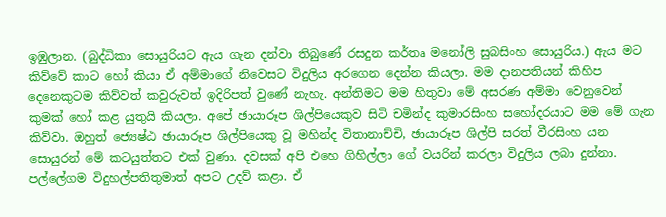ඉඹුලාන. (බුද්ධිකා සොයුරියට ඇය ගැන දන්වා තිබුණේ රසදුන කර්තෘ මනෝලි සුබසිංහ සොයුරිය.) ඇය මට කිව්වේ කාට හෝ කියා ඒ අම්මාගේ නිවෙසට විදුලිය අරගෙන දෙන්න කියලා. මම දානපතියන් කිහිප දෙනෙකුටම කිව්වත් කවුරුවත් ඉදිරිපත් වුණේ නැහැ. අන්තිමට මම හිතුවා මේ අසරණ අම්මා වෙනුවෙන් කුමක් හෝ කළ යුතුයි කියලා. අපේ ඡායාරූප ශිල්පියෙකුව සිටි චමින්ද කුමාරසිංහ සහෝදරයාට මම මේ ගැන කිව්වා. ඔහුත් ජ්‍යෙෂ්ඨ ඡායාරූප ශිල්පියෙකු වූ මහින්ද විතානාච්චි, ඡායාරූප ශිල්පි සරත් වීරසිංහ යන සොයුරන් මේ කටයුත්තට එක් වුණා. දවසක් අපි එහෙ ගිහිල්ලා ගේ වයරින් කරලා විදුලිය ලබා දුන්නා. පල්ලේගම විදුහල්පතිතුමාත් අපට උදව් කළා. ඒ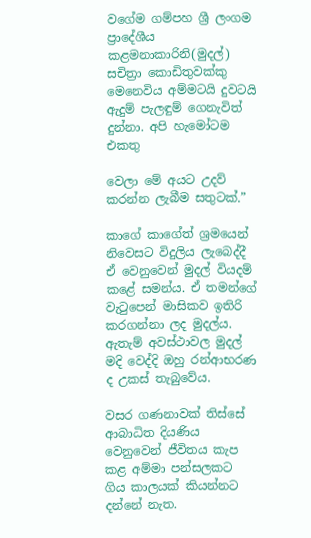වගේම ගම්පහ ශ්‍රී ලංගම ප්‍රාදේශීය කළමනාකාරිනි(මුදල්) සචිත්‍රා කොඩිතුවක්කු මෙනෙවිය අම්මටයි දුවටයි ඇදුම් පැලඳුම් ගෙනැවිත් දුන්නා. අපි හැමෝටම එකතු

වෙලා මේ අයට උදව් කරන්න ලැබීම සතුටක්.”

කාගේ කාගේත් ශ්‍රමයෙන් නිවෙසට විදුලිය ලැබෙද්දී ඒ වෙනුවෙන් මුදල් වියදම් කළේ සමන්ය. ඒ තමන්ගේ වැටුපෙන් මාසිකව ඉතිරි කරගන්නා ලද මුදල්ය. ඇතැම් අවස්ථාවල මුදල් මදි වෙද්දි ඔහු රන්ආභරණ ද උකස් තැබුවේය.

වසර ගණනාවක් තිස්සේ ආබාධිත දියණිය වෙනුවෙන් ජීවිතය කැප කළ අම්මා පන්සලකට ගිය කාලයක් කියන්නට දන්නේ නැත.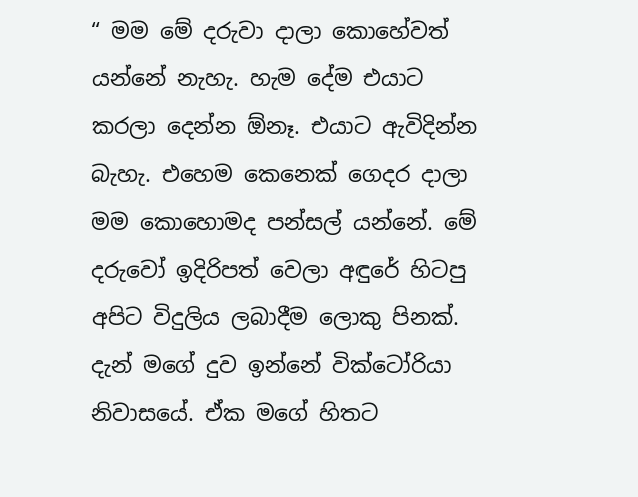“ මම මේ දරුවා දාලා කොහේවත් යන්නේ නැහැ. හැම දේම එයාට කරලා දෙන්න ඕනෑ. එයාට ඇවිදින්න බැහැ. එහෙම කෙනෙක් ගෙදර දාලා මම කොහොමද පන්සල් යන්නේ. මේ දරුවෝ ඉදිරිපත් වෙලා අඳුරේ හිටපු අපිට විදුලිය ලබාදීම ලොකු පිනක්. දැන් මගේ දුව ඉන්නේ වික්ටෝරියා නිවාසයේ. ඒක මගේ හිතට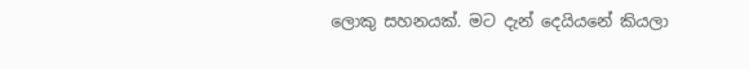ලොකු සහනයක්. මට දැන් දෙයියනේ කියලා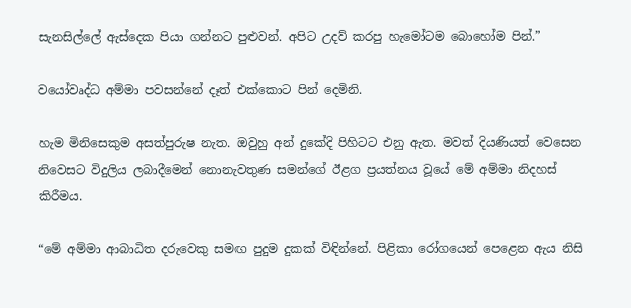සැනසිල්ලේ ඇස්දෙක පියා ගන්නට පුළුවන්. අපිට උදව් කරපු හැමෝටම බොහෝම පින්.”

වයෝවෘද්ධ අම්මා පවසන්නේ දෑත් එක්කොට පින් දෙමිනි.

හැම මිනිසෙකුම අසත්පුරුෂ නැත. ඔවුහු අන් දුකේදි පිහිටට එනු ඇත. මවත් දියණියත් වෙසෙන නිවෙසට විදුලිය ලබාදීමෙන් නොනැවතුණ සමන්ගේ ඊළග ප්‍රයත්නය වූයේ මේ අම්මා නිදහස් කිරීමය.

“මේ අම්මා ආබාධිත දරුවෙකු සමඟ පුදුම දුකක් විඳින්නේ. පිළිකා රෝගයෙන් පෙළෙන ඇය නිසි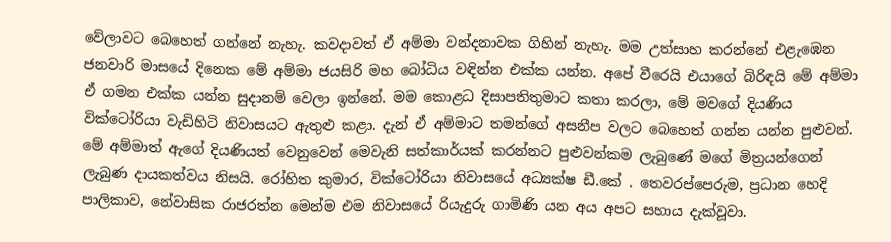වේලාවට බෙහෙත් ගන්නේ නැහැ. කවදාවත් ඒ අම්මා වන්දනාවක ගිහින් නැහැ. මම උත්සාහ කරන්නේ එළැඹෙන ජනවාරි මාසයේ දිනෙක මේ අම්මා ජයසිරි මහ බෝධිය වඳින්න එක්ක යන්න. අපේ වීරෙයි එයාගේ බිරිඳයි මේ අම්මා ඒ ගමන එක්ක යන්න සුදානම් වෙලා ඉන්නේ. මම කොළධ දිසාපතිතුමාට කතා කරලා, මේ මවගේ දියණිය වික්ටෝරියා වැඩිහිටි නිවාසයට ඇතුළු කළා. දැන් ඒ අම්මාට තමන්ගේ අසනීප වලට බෙහෙත් ගන්න යන්න පුළුවන්. මේ අම්මාත් ඇගේ දියණියත් වෙනුවෙන් මෙවැනි සත්කාර්යක් කරන්නට පුළුවන්කම ලැබුණේ මගේ මිත්‍රයන්ගෙන් ලැබුණ දායකත්වය නිසයි. රෝහිත කුමාර, වික්ටෝරියා නිවාසයේ අධ්‍යක්ෂ ඩී.කේ . තෙවරප්පෙරුම, ප්‍රධාන හෙදි පාලිකාව, නේවාසික රාජරත්න මෙන්ම එම නිවාසයේ රියැදුරු ගාමිණි යන අය අපට සහාය දැක්වූවා.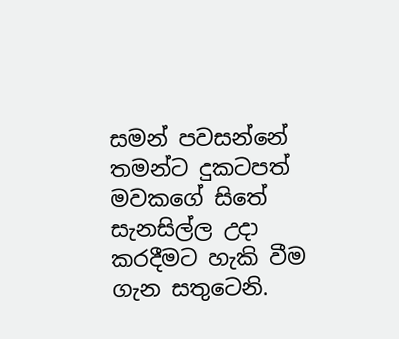සමන් පවසන්නේ තමන්ට දුකටපත් මවකගේ සිතේ සැනසිල්ල උදා කරදීමට හැකි වීම ගැන සතුටෙනි.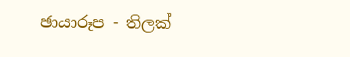ඡායාරූප - තිලක්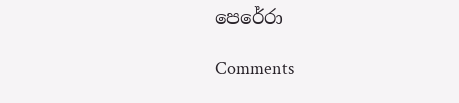පෙරේරා

Comments